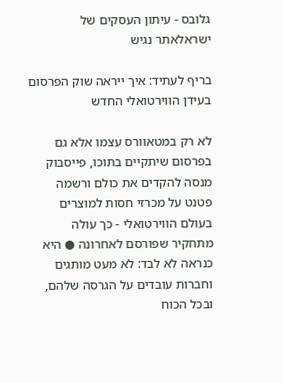גלובס - עיתון העסקים של ישראלאתר נגיש

בריף לעתיד: איך ייראה שוק הפרסום בעידן הווירטואלי החדש

לא רק במטאוורס עצמו אלא גם בפרסום שיתקיים בתוכו, פייסבוק מנסה להקדים את כולם ורשמה פטנט על מכרזי חסות למוצרים בעולם הווירטואלי - כך עולה מתחקיר שפורסם לאחרונה ● היא כנראה לא לבד: לא מעט מותגים וחברות עובדים על הגרסה שלהם, ובכל הכוח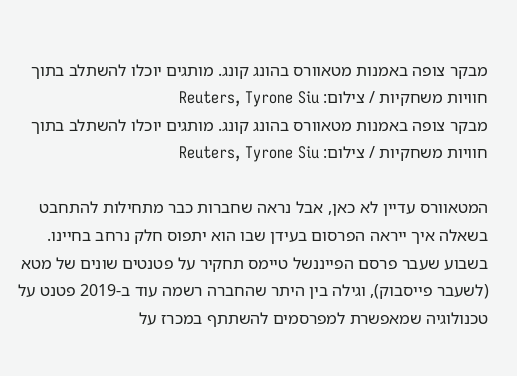מבקר צופה באמנות מטאוורס בהונג קונג. מותגים יוכלו להשתלב בתוך חוויות משחקיות / צילום: Reuters, Tyrone Siu
מבקר צופה באמנות מטאוורס בהונג קונג. מותגים יוכלו להשתלב בתוך חוויות משחקיות / צילום: Reuters, Tyrone Siu

המטאוורס עדיין לא כאן, אבל נראה שחברות כבר מתחילות להתחבט בשאלה איך ייראה הפרסום בעידן שבו הוא יתפוס חלק נרחב בחיינו. בשבוע שעבר פרסם הפייננשל טיימס תחקיר על פטנטים שונים של מטא (לשעבר פייסבוק), וגילה בין היתר שהחברה רשמה עוד ב-2019 פטנט על טכנולוגיה שמאפשרת למפרסמים להשתתף במכרז על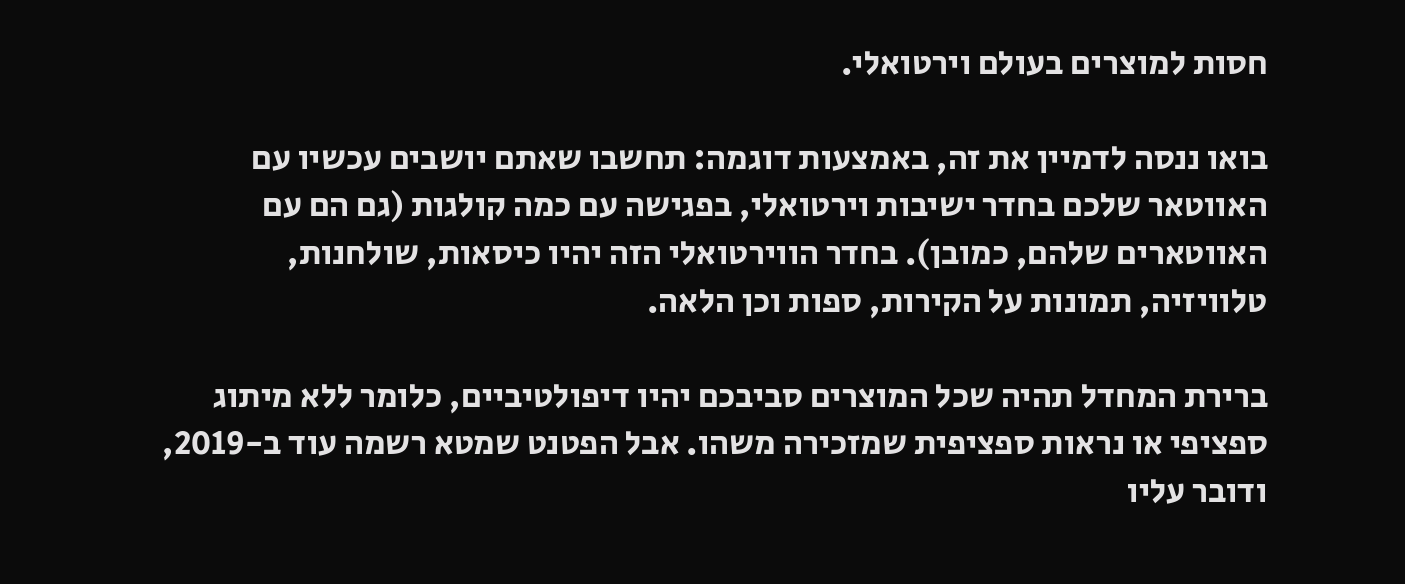חסות למוצרים בעולם וירטואלי.

בואו ננסה לדמיין את זה, באמצעות דוגמה: תחשבו שאתם יושבים עכשיו עם האווטאר שלכם בחדר ישיבות וירטואלי, בפגישה עם כמה קולגות (גם הם עם האווטארים שלהם, כמובן). בחדר הווירטואלי הזה יהיו כיסאות, שולחנות, טלוויזיה, תמונות על הקירות, ספות וכן הלאה.

ברירת המחדל תהיה שכל המוצרים סביבכם יהיו דיפולטיביים, כלומר ללא מיתוג ספציפי או נראות ספציפית שמזכירה משהו. אבל הפטנט שמטא רשמה עוד ב-2019, ודובר עליו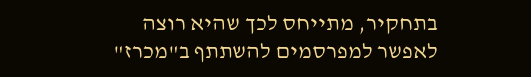בתחקיר, מתייחס לכך שהיא רוצה לאפשר למפרסמים להשתתף ב"מכרז"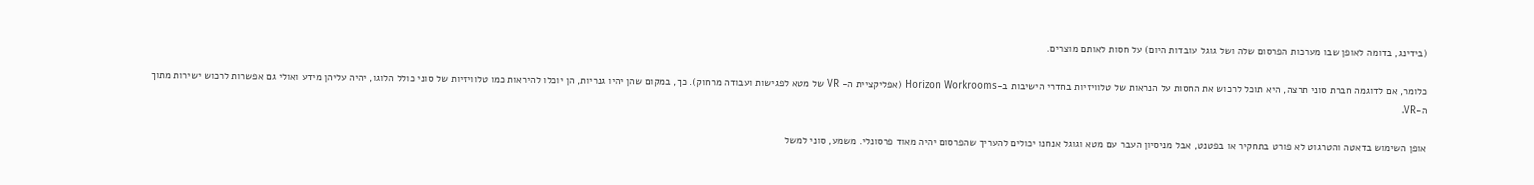(בידינג, בדומה לאופן שבו מערכות הפרסום שלה ושל גוגל עובדות היום) על חסות לאותם מוצרים.

כלומר, אם לדוגמה חברת סוני תרצה, היא תוכל לרכוש את החסות על הנראות של טלוויזיות בחדרי הישיבות ב-Horizon Workrooms (אפליקציית ה- VR של מטא לפגישות ועבודה מרחוק). כך, במקום שהן יהיו גנריות, הן יוכלו להיראות כמו טלוויזיות של סוני כולל הלוגו, יהיה עליהן מידע ואולי גם אפשרות לרכוש ישירות מתוך ה-VR.

אופן השימוש בדאטה והטרגוט לא פורט בתחקיר או בפטנט, אבל מניסיון העבר עם מטא וגוגל אנחנו יכולים להעריך שהפרסום יהיה מאוד פרסונלי. משמע, סוני למשל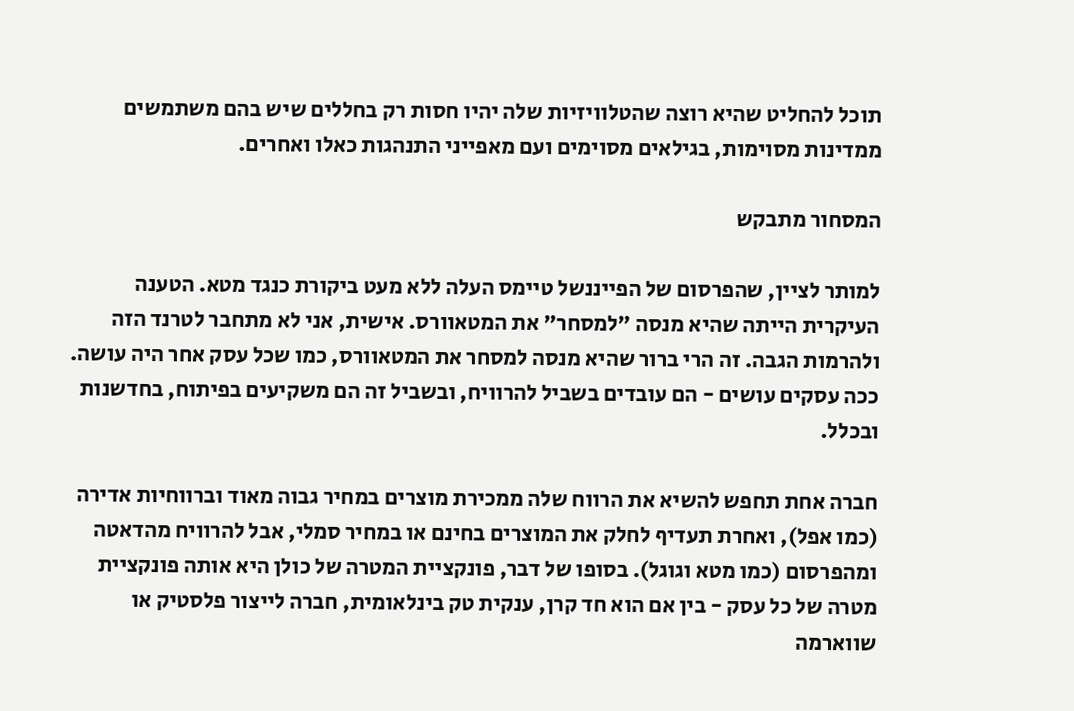תוכל להחליט שהיא רוצה שהטלוויזיות שלה יהיו חסות רק בחללים שיש בהם משתמשים ממדינות מסוימות, בגילאים מסוימים ועם מאפייני התנהגות כאלו ואחרים.

המסחור מתבקש

למותר לציין, שהפרסום של הפייננשל טיימס העלה ללא מעט ביקורת כנגד מטא. הטענה העיקרית הייתה שהיא מנסה "למסחר" את המטאוורס. אישית, אני לא מתחבר לטרנד הזה ולהרמות הגבה. זה הרי ברור שהיא מנסה למסחר את המטאוורס, כמו שכל עסק אחר היה עושה. ככה עסקים עושים - הם עובדים בשביל להרוויח, ובשביל זה הם משקיעים בפיתוח, בחדשנות ובכלל.

חברה אחת תחפש להשיא את הרווח שלה ממכירת מוצרים במחיר גבוה מאוד וברווחיות אדירה (כמו אפל), ואחרת תעדיף לחלק את המוצרים בחינם או במחיר סמלי, אבל להרוויח מהדאטה ומהפרסום (כמו מטא וגוגל). בסופו של דבר, פונקציית המטרה של כולן היא אותה פונקציית מטרה של כל עסק - בין אם הוא חד קרן, ענקית טק בינלאומית, חברה לייצור פלסטיק או שווארמה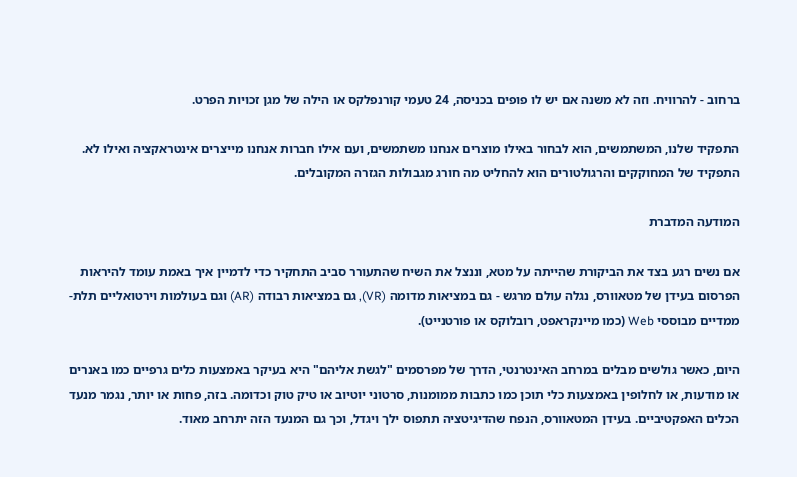ברחוב - להרוויח. וזה לא משנה אם יש לו פופים בכניסה, 24 טעמי קורנפלקס או הילה של מגן זכויות הפרט.

התפקיד שלנו, המשתמשים, הוא לבחור באילו מוצרים אנחנו משתמשים, ועם אילו חברות אנחנו מייצרים אינטראקציה ואילו לא. התפקיד של המחוקקים והרגולטורים הוא להחליט מה חורג מגבולות הגזרה המקובלים.

המודעה המדברת

אם נשים רגע בצד את הביקורת שהייתה על מטא, וננצל את השיח שהתעורר סביב התחקיר כדי לדמיין איך באמת עומד להיראות הפרסום בעידן של מטאוורס, נגלה עולם מרגש - גם במציאות מדומה (VR), גם במציאות רבודה (AR) וגם בעולמות וירטואליים תלת-ממדיים מבוססי Web (כמו מיינקראפט, רובלוקס או פורטנייט).

היום, כאשר גולשים מבלים במרחב האינטרנטי, הדרך של מפרסמים "לגשת אליהם" היא בעיקר באמצעות כלים גרפיים כמו באנרים או מודעות, או לחלופין באמצעות כלי תוכן כמו כתבות ממומנות, סרטוני יוטיוב או טיק טוק וכדומה. בזה, פחות או יותר, נגמר מנעד הכלים האפקטיביים. בעידן המטאוורס, הנפח שהדיגיטציה תתפוס ילך ויגדל, וכך גם המנעד הזה יתרחב מאוד.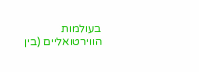בעולמות הווירטואליים (בין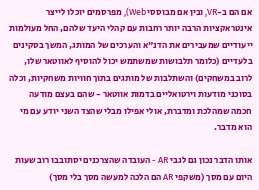אם הם ב-VR, ובין אם מבוססי Web), מפרסמים יוכלו לייצר אינטראקציות הרבה יותר רחבות עם קהלי היעד שלהם, החל מעולמות ייעודיים שמעבירים את הדנ"א והערכים של המותג, המשך בסקינים בלעדיים (כלומר תלבושות שמשתמש יכול להוסיף לאווטאר שלו, לרוב במשחקים) והשתלבות של מותגים בתוך חוויות משחקיות, וכלה בסוכני מודעות וירטואליים בדמות אווטאר - שהם בעצם מודעה חכמה שמהלכת ומדברת, אולי אפילו מבלי שהצד השני יודע עם מי הוא מדבר.

אותו הדבר נכון גם לגבי AR - העובדה שהצרכנים יסתובבו רוב שעות היום עם מסך (משקפי AR הם הלכה למעשה מסך בלי מסך)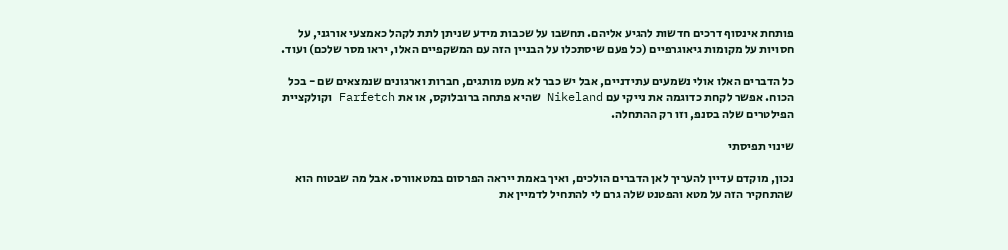פותחת אינסוף דרכים חדשות להגיע אליהם. תחשבו על שכבות מידע שניתן לתת לקהל כאמצעי אורגני, על חסויות על מקומות גיאוגרפיים (כל פעם שיסתכלו על הבניין הזה עם המשקפיים האלו, יראו מסר שלכם) ועוד.

כל הדברים האלו אולי נשמעים עתידניים, אבל יש כבר לא מעט מותגים, חברות וארגונים שנמצאים שם - בכל הכוח. אפשר לקחת כדוגמה את נייקי עם Nikeland שהיא פתחה ברובלוקס, או את Farfetch וקולקציית הפילטרים שלה בסנפ, וזו רק ההתחלה.

שינוי תפיסתי

נכון, מוקדם עדיין להעריך לאן הדברים הולכים, ואיך באמת ייראה הפרסום במטאוורס. אבל מה שבטוח הוא שהתחקיר הזה על מטא והפטנט שלה גרם לי להתחיל לדמיין את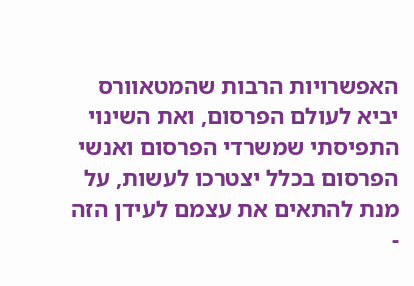האפשרויות הרבות שהמטאוורס יביא לעולם הפרסום, ואת השינוי התפיסתי שמשרדי הפרסום ואנשי הפרסום בכלל יצטרכו לעשות, על מנת להתאים את עצמם לעידן הזה -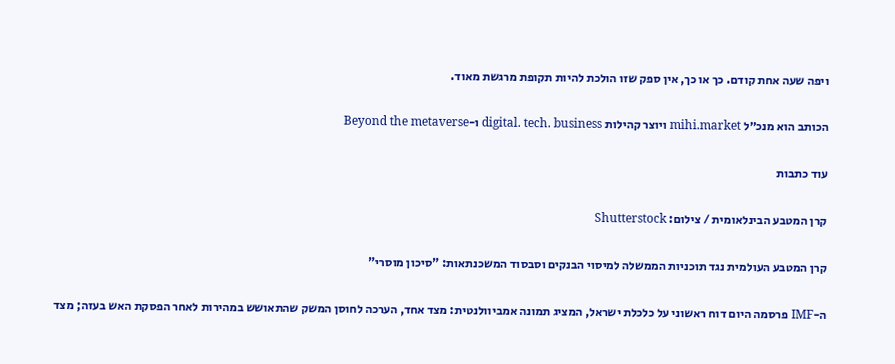ויפה שעה אחת קודם. כך או כך, אין ספק שזו הולכת להיות תקופת מרגשת מאוד.

הכותב הוא מנכ״ל mihi.market ויוצר קהילות digital. tech. business ו-Beyond the metaverse

עוד כתבות

קרן המטבע הבינלאומית / צילום: Shutterstock

קרן המטבע העולמית נגד תוכניות הממשלה למיסוי הבנקים וסבסוד המשכנתאות: "סיכון מוסרי"

ה-IMF פרסמה היום דוח ראשוני על כלכלת ישראל, המציג תמונה אמביוולנטית: מצד אחד, הערכה לחוסן המשק שהתאושש במהירות לאחר הפסקת האש בעזה; מצד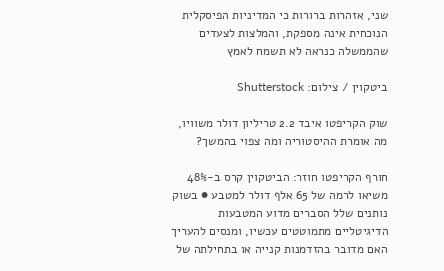שני, אזהרות ברורות כי המדיניות הפיסקלית הנוכחית אינה מספקת, והמלצות לצעדים שהממשלה כנראה לא תשמח לאמץ

ביטקוין / צילום: Shutterstock

שוק הקריפטו איבד 2.2 טריליון דולר משוויו, מה אומרת ההיסטוריה ומה צפוי בהמשך?

חורף הקריפטו חוזר: הביטקוין קרס ב-48% משיאו לרמה של 65 אלף דולר למטבע ● בשוק נותנים שלל הסברים מדוע המטבעות הדיגיטליים מתמוטטים עכשיו, ומנסים להעריך האם מדובר בהזדמנות קנייה או בתחילתה של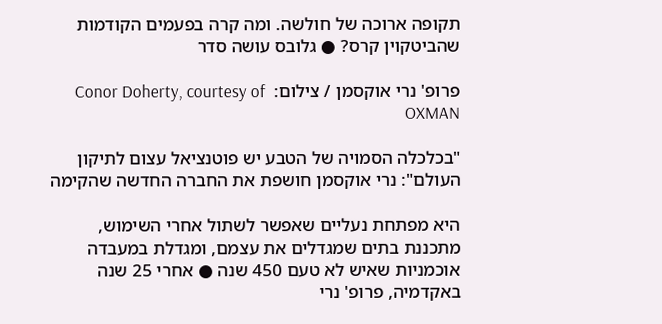תקופה ארוכה של חולשה. ומה קרה בפעמים הקודמות שהביטקוין קרס? ● גלובס עושה סדר

פרופ' נרי אוקסמן / צילום:  Conor Doherty, courtesy of OXMAN

"בכלכלה הסמויה של הטבע יש פוטנציאל עצום לתיקון העולם": נרי אוקסמן חושפת את החברה החדשה שהקימה

היא מפתחת נעליים שאפשר לשתול אחרי השימוש, מתכננת בתים שמגדלים את עצמם, ומגדלת במעבדה אוכמניות שאיש לא טעם 450 שנה ● אחרי 25 שנה באקדמיה, פרופ' נרי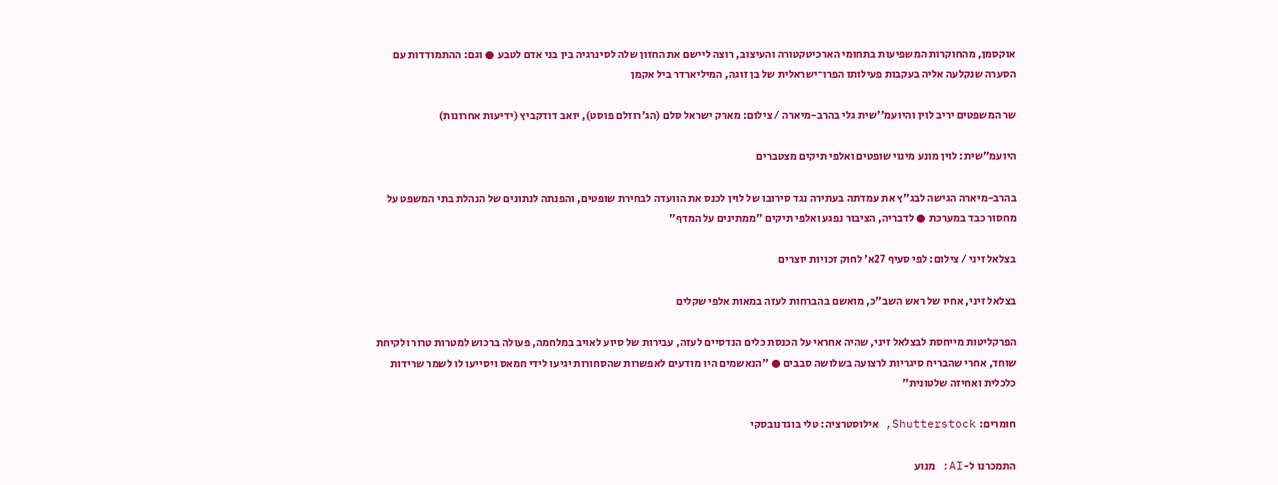אוקסמן, מהחוקרות המשפיעות בתחומי הארכיטקטורה והעיצוב, רוצה ליישם את החזון שלה לסינרגיה בין בני אדם לטבע ● וגם: ההתמודדות עם הסערה שנקלעה אליה בעקבות פעילותו הפרו־ישראלית של בן זוגה, המיליארדר ביל אקמן

שר המשפטים יריב לוין והיועמ''שית גלי בהרב-מיארה / צילום: מארק ישראל סלם (הג'רוזלם פוסט), יואב דודקביץ (ידיעות אחרונות)

היועמ"שית: לוין מונע מינוי שופטים ואלפי תיקים מצטברים

בהרב-מיארה הגישה לבג"ץ את עמדתה בעתירה נגד סירובו של לוין לכנס את הוועדה לבחירת שופטים, והפנתה לנתונים של הנהלת בתי המשפט על מחסור כבד במערכת ● לדבריה, הציבור נפגע ואלפי תיקים "ממתינים על המדף"

בצלאל זיני / צילום: לפי סעיף 27א' לחוק זכויות יוצרים

בצלאל זיני, אחיו של ראש השב"כ, מואשם בהברחות לעזה במאות אלפי שקלים

הפרקליטות מייחסת לבצלאל זיני, שהיה אחראי על הכנסת כלים הנדסיים לעזה, עבירות של סיוע לאויב במלחמה, פעולה ברכוש למטרות טרור ולקיחת שוחד, אחרי שהבריח סיגריות לרצועה בשלושה סבבים ● "הנאשמים היו מודעים לאפשרות שהסחורות יגיעו לידי חמאס ויסייעו לו לשמר שרידות כלכלית ואחיזה שלטונית"

חומרים: Shutterstock, אילוסטרציה: טלי בוגדנובסקי

התמכרנו ל-AI: מנוע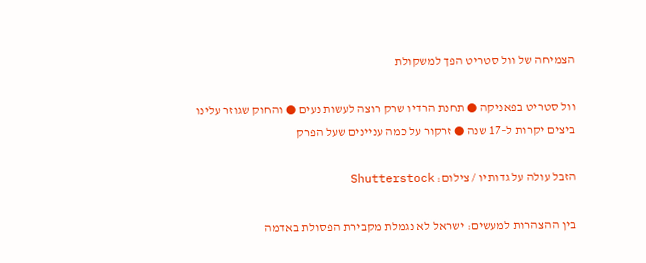הצמיחה של וול סטריט הפך למשקולת

וול סטריט בפאניקה ● תחנת הרדיו שרק רוצה לעשות נעים ● והחוק שגוזר עלינו ביצים יקרות ל–17 שנה ● זרקור על כמה עניינים שעל הפרק

הזבל עולה על גדותיו / צילום: Shutterstock

בין ההצהרות למעשים: ישראל לא נגמלת מקבירת הפסולת באדמה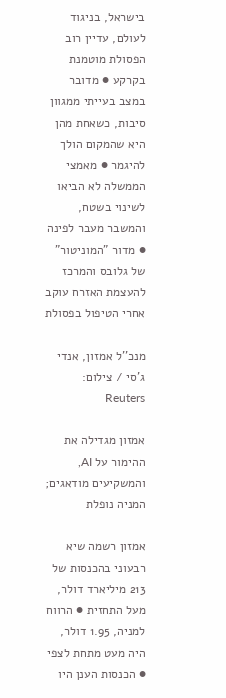בישראל, בניגוד לעולם, עדיין רוב הפסולת מוטמנת בקרקע ● מדובר במצב בעייתי ממגוון סיבות, כשאחת מהן היא שהמקום הולך להיגמר ● מאמצי הממשלה לא הביאו לשינוי בשטח, והמשבר מעבר לפינה ● מדור "המוניטור" של גלובס והמרכז להעצמת האזרח עוקב אחרי הטיפול בפסולת

מנכ''ל אמזון, אנדי ג'סי / צילום: Reuters

אמזון מגדילה את ההימור על AI, והמשקיעים מודאגים; המניה נופלת

אמזון רשמה שיא רבעוני בהכנסות של 213 מיליארד דולר, מעל התחזית ● הרווח למניה, 1.95 דולר, היה מעט מתחת לצפי ● הכנסות הענן היו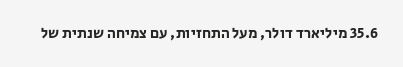35.6 מיליארד דולר, מעל התחזיות, עם צמיחה שנתית של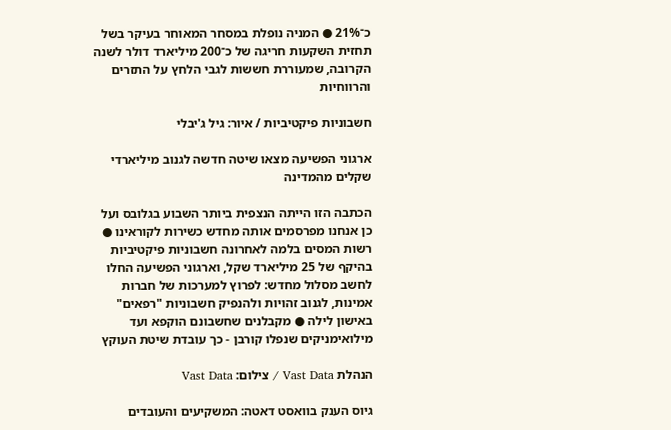כ־21% ● המניה נופלת במסחר המאוחר בעיקר בשל תחזית השקעות חריגה של כ־200 מיליארד דולר לשנה הקרובה, שמעוררת חששות לגבי הלחץ על התזרים והרווחיות

חשבוניות פיקטיביות / איור: גיל ג'יבלי

ארגוני הפשיעה מצאו שיטה חדשה לגנוב מיליארדי שקלים מהמדינה

הכתבה הזו הייתה הנצפית ביותר השבוע בגלובס ועל כן אנחנו מפרסמים אותה מחדש כשירות לקוראינו ● רשות המסים בלמה לאחרונה חשבוניות פיקטיביות בהיקף של 25 מיליארד שקל, וארגוני הפשיעה החלו לחשב מסלול מחדש: לפרוץ למערכות של חברות אמינות, לגנוב זהויות ולהנפיק חשבוניות "רפאים" באישון לילה ● מקבלנים שחשבונם הוקפא ועד מילואימניקים שנפלו קורבן - כך עובדת שיטת העוקץ

הנהלת Vast Data / צילום: Vast Data

גיוס הענק בוואסט דאטה: המשקיעים והעובדים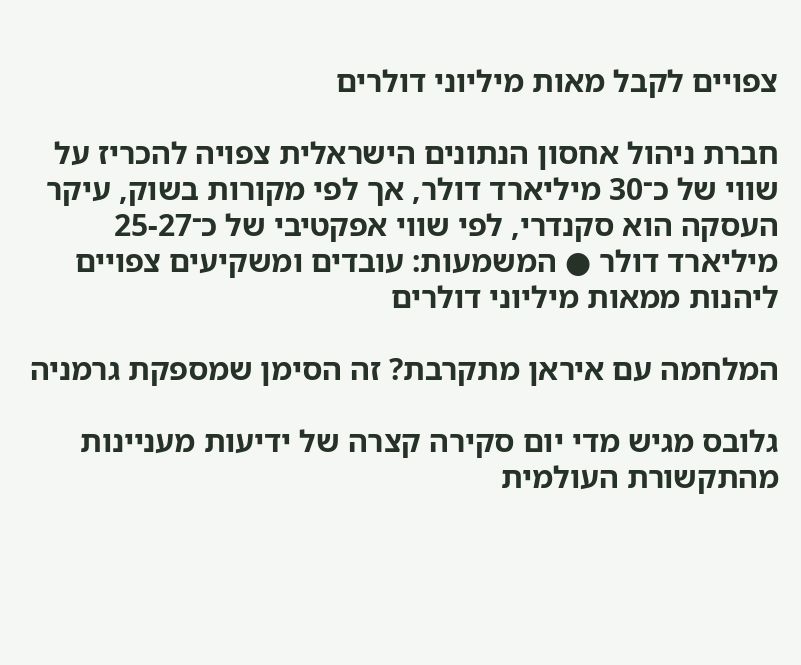צפויים לקבל מאות מיליוני דולרים

חברת ניהול אחסון הנתונים הישראלית צפויה להכריז על שווי של כ־30 מיליארד דולר, אך לפי מקורות בשוק, עיקר העסקה הוא סקנדרי, לפי שווי אפקטיבי של כ־25-27 מיליארד דולר ● המשמעות: עובדים ומשקיעים צפויים ליהנות ממאות מיליוני דולרים

המלחמה עם איראן מתקרבת? זה הסימן שמספקת גרמניה

גלובס מגיש מדי יום סקירה קצרה של ידיעות מעניינות מהתקשורת העולמית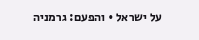על ישראל • והפעם: גרמניה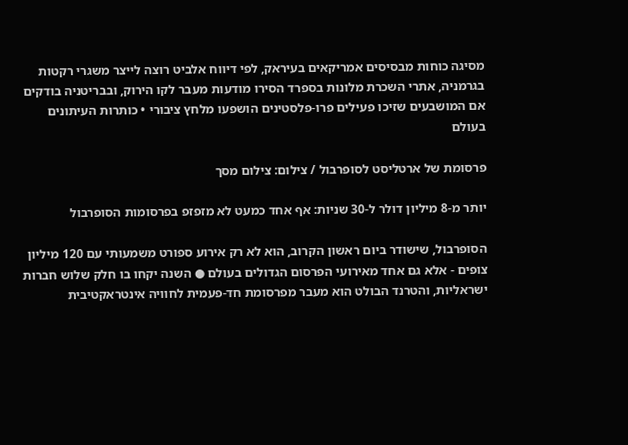מסיגה כוחות מבסיסים אמריקאים בעיראק, לפי דיווח אלביט רוצה לייצר משגרי רקטות בגרמניה, אתרי השכרת מלונות בספרד הסירו מודעות מעבר לקו הירוק, ובבריטניה בודקים אם המושבעים שזיכו פעילים פרו-פלסטינים הושפעו מלחץ ציבורי • כותרות העיתונים בעולם

פרסומת של ארטליסט לסופרבול / צילום: צילום מסך

יותר מ-8 מיליון דולר ל-30 שניות: אף אחד כמעט לא מזפזפ בפרסומות הסופרבול

הסופרבול, שישודר ביום ראשון הקרוב, הוא לא רק אירוע ספורט משמעותי עם 120 מיליון צופים - אלא גם אחד מאירועי הפרסום הגדולים בעולם ● השנה יקחו בו חלק שלוש חברות ישראליות, והטרנד הבולט הוא מעבר מפרסומת חד-פעמית לחוויה אינטראקטיבית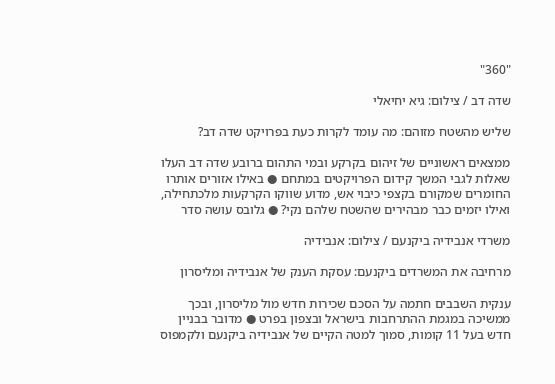"360"

שדה דב / צילום: גיא יחיאלי

שליש מהשטח מזוהם: מה עומד לקרות כעת בפרויקט שדה דב?

ממצאים ראשוניים של זיהום בקרקע ובמי התהום ברובע שדה דב העלו שאלות לגבי המשך קידום הפרויקטים במתחם ● באילו אזורים אותרו החומרים שמקורם בקצפי כיבוי אש, מדוע שווקו הקרקעות מלכתחילה, ואילו יזמים כבר מבהירים שהשטח שלהם נקי? ● גלובס עושה סדר

משרדי אנבידיה ביקנעם / צילום: אנבידיה

מרחיבה את המשרדים ביקנעם: עסקת הענק של אנבידיה ומליסרון

ענקית השבבים חתמה על הסכם שכירות חדש מול מליסרון, ובכך ממשיכה במגמת ההתרחבות בישראל ובצפון בפרט ● מדובר בבניין חדש בעל 11 קומות, סמוך למטה הקיים של אנבידיה ביקנעם ולקמפוס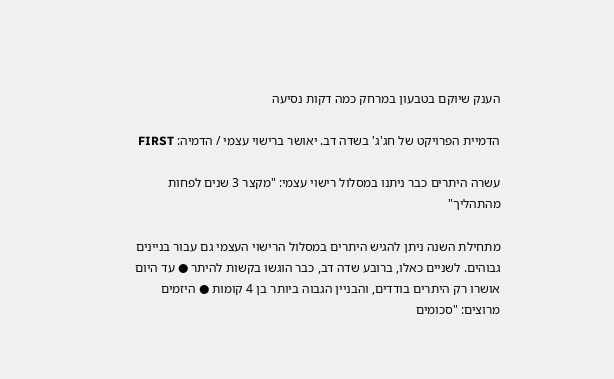הענק שיוקם בטבעון במרחק כמה דקות נסיעה

הדמיית הפרויקט של חג'ג' בשדה דב. יאושר ברישוי עצמי / הדמיה: FIRST

עשרה היתרים כבר ניתנו במסלול רישוי עצמי: "מקצר 3 שנים לפחות מהתהליך"

מתחילת השנה ניתן להגיש היתרים במסלול הרישוי העצמי גם עבור בניינים גבוהים. לשניים כאלו, ברובע שדה דב, כבר הוגשו בקשות להיתר ● עד היום אושרו רק היתרים בודדים, והבניין הגבוה ביותר בן 4 קומות ● היזמים מרוצים: "סכומים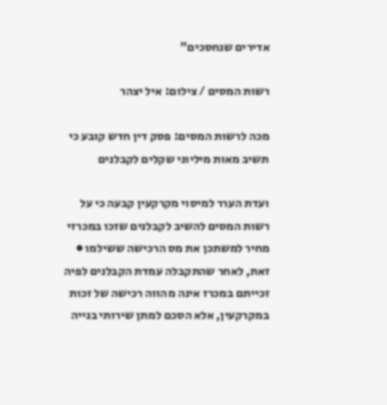אדירים שנחסכים"

רשות המסים / צילום: איל יצהר

מכה לרשות המסים: פסק דין חדש קובע כי תשיב מאות מיליוני שקלים לקבלנים

ועדת הערר למיסוי מקרקעין קבעה כי על רשות המסים להשיב לקבלנים שזכו במכרזי מחיר למשתכן את מס הרכישה ששילמו ● זאת, לאחר שהתקבלה עמדת הקבלנים לפיה זכייתם במכרז אינה מהווה רכישה של זכות במקרקעין, אלא הסכם למתן שירותי בנייה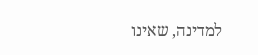למדינה, שאינו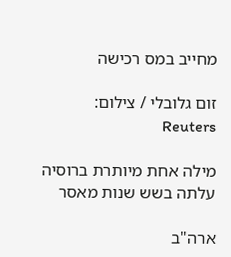מחייב במס רכישה

זום גלובלי / צילום: Reuters

מילה אחת מיותרת ברוסיה עלתה בשש שנות מאסר

ארה"ב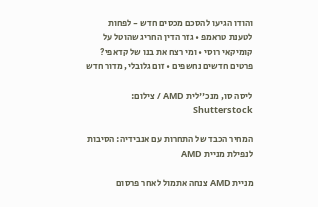והודו הגיעו להסכם מכסים חדש - לפחות לטענת טראמפ • גזר הדין החריג שהוטל על קומיקאי רוסי • ומי רצח את בנו של קדאפי? פרטים חדשים נחשפים • זום גלובלי, מדור חדש

ליסה סו, מנכ''לית AMD / צילום: Shutterstock

המחיר הכבד של התחרות עם אנבידיה: הסיבות לנפילת מניית AMD

מניית AMD צנחה אתמול לאחר פרסום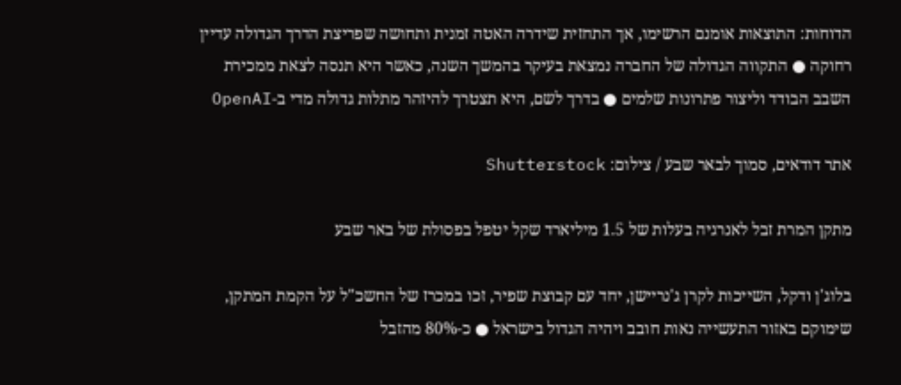הדוחות: התוצאות אומנם הרשימו, אך התחזית שידרה האטה זמנית ותחושה שפריצת הדרך הגדולה עדיין רחוקה ● התקווה הגדולה של החברה נמצאת בעיקר בהמשך השנה, כאשר היא תנסה לצאת ממכירת השבב הבודד וליצור פתרונות שלמים ● בדרך לשם, היא תצטרך להיזהר מתלות גדולה מדי ב-OpenAI

אתר דודאים, סמוך לבאר שבע / צילום: Shutterstock

מתקן המרת זבל לאנרגיה בעלות של 1.5 מיליארד שקל יטפל בפסולת של באר שבע

בלוג'ן ודקל, השייכות לקרן ג'נריישן, יחד עם קבוצת שפיר, זכו במכרז של החשכ"ל על הקמת המתקן, שימוקם באזור התעשייה נאות חובב ויהיה הגדול בישראל ● כ-80% מהזבל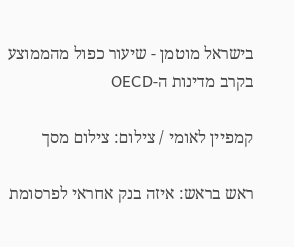בישראל מוטמן - שיעור כפול מהממוצע בקרב מדינות ה-OECD

קמפיין לאומי / צילום: צילום מסך

ראש בראש: איזה בנק אחראי לפרסומת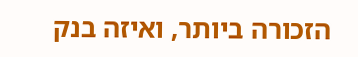הזכורה ביותר, ואיזה בנק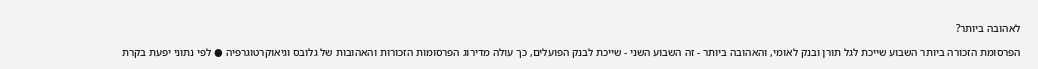לאהובה ביותר?

הפרסומת הזכורה ביותר השבוע שייכת לגל תורן ובנק לאומי, והאהובה ביותר - זה השבוע השני - שייכת לבנק הפועלים, כך עולה מדירוג הפרסומות הזכורות והאהובות של גלובס וגיאוקרטוגרפיה ● לפי נתוני יפעת בקרת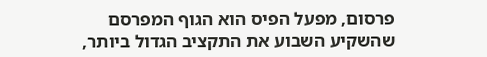פרסום, מפעל הפיס הוא הגוף המפרסם שהשקיע השבוע את התקציב הגדול ביותר,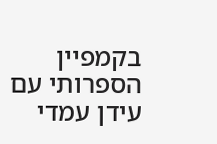בקמפיין הספרותי עם עידן עמדי